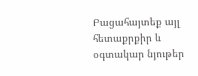Բացահայտեք այլ հետաքրքիր և օգտակար նյութեր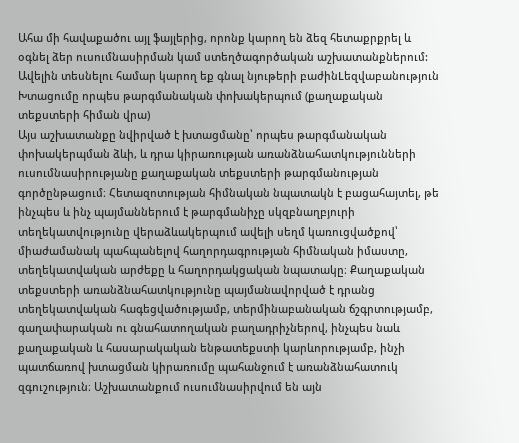Ահա մի հավաքածու այլ ֆայլերից, որոնք կարող են ձեզ հետաքրքրել և օգնել ձեր ուսումնասիրման կամ ստեղծագործական աշխատանքներում: Ավելին տեսնելու համար կարող եք գնալ նյութերի բաժինLեզվաբանություն
Խտացումը որպես թարգմանական փոխակերպում (քաղաքական տեքստերի հիման վրա)
Այս աշխատանքը նվիրված է խտացմանը՝ որպես թարգմանական փոխակերպման ձևի, և դրա կիրառության առանձնահատկությունների ուսումնասիրությանը քաղաքական տեքստերի թարգմանության գործընթացում։ Հետազոտության հիմնական նպատակն է բացահայտել, թե ինչպես և ինչ պայմաններում է թարգմանիչը սկզբնաղբյուրի տեղեկատվությունը վերաձևակերպում ավելի սեղմ կառուցվածքով՝ միաժամանակ պահպանելով հաղորդագրության հիմնական իմաստը, տեղեկատվական արժեքը և հաղորդակցական նպատակը։ Քաղաքական տեքստերի առանձնահատկությունը պայմանավորված է դրանց տեղեկատվական հագեցվածությամբ, տերմինաբանական ճշգրտությամբ, գաղափարական ու գնահատողական բաղադրիչներով, ինչպես նաև քաղաքական և հասարակական ենթատեքստի կարևորությամբ, ինչի պատճառով խտացման կիրառումը պահանջում է առանձնահատուկ զգուշություն։ Աշխատանքում ուսումնասիրվում են այն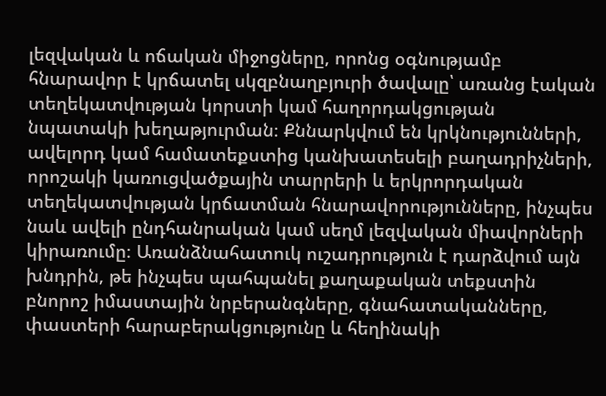լեզվական և ոճական միջոցները, որոնց օգնությամբ հնարավոր է կրճատել սկզբնաղբյուրի ծավալը՝ առանց էական տեղեկատվության կորստի կամ հաղորդակցության նպատակի խեղաթյուրման։ Քննարկվում են կրկնությունների, ավելորդ կամ համատեքստից կանխատեսելի բաղադրիչների, որոշակի կառուցվածքային տարրերի և երկրորդական տեղեկատվության կրճատման հնարավորությունները, ինչպես նաև ավելի ընդհանրական կամ սեղմ լեզվական միավորների կիրառումը։ Առանձնահատուկ ուշադրություն է դարձվում այն խնդրին, թե ինչպես պահպանել քաղաքական տեքստին բնորոշ իմաստային նրբերանգները, գնահատականները, փաստերի հարաբերակցությունը և հեղինակի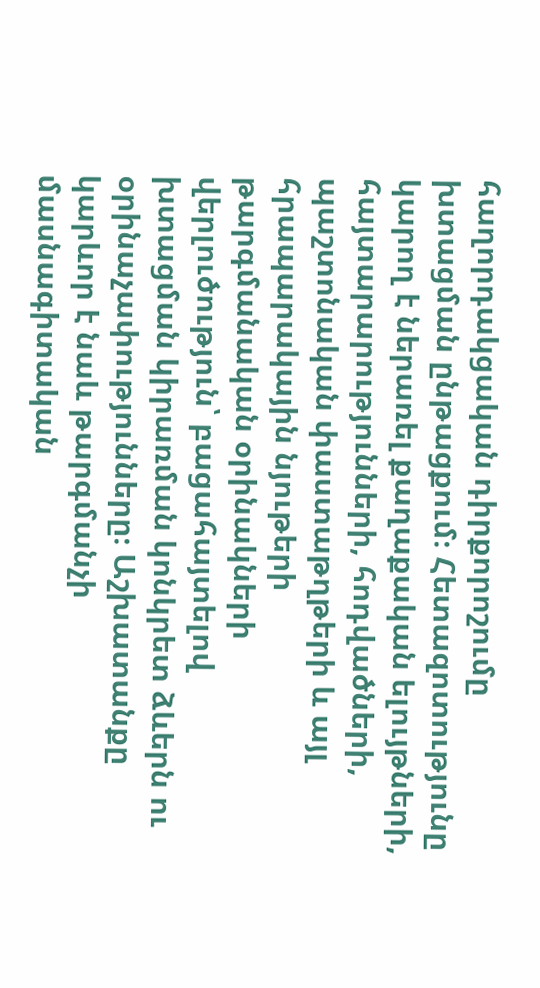հաղորդակցական դիրքորոշումը խտացման ընթացքում։ Հետազոտությունը կարող է ներառել քաղաքական ելույթների, հայտարարությունների, հոդվածների, պաշտոնական փաստաթղթերի և այլ հրապարակային նյութերի թարգմանական օրինակների վերլուծություն՝ բացահայտելով խտացման կիրառման կոնկրետ ձևերն ու օրինաչափությունները։ Աշխատանքը կարևոր է նաև թարգմանչի մասնագիտական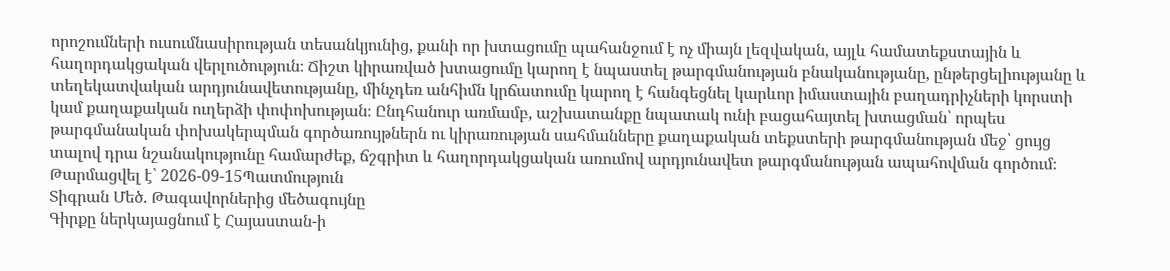որոշումների ուսումնասիրության տեսանկյունից, քանի որ խտացումը պահանջում է ոչ միայն լեզվական, այլև համատեքստային և հաղորդակցական վերլուծություն։ Ճիշտ կիրառված խտացումը կարող է նպաստել թարգմանության բնականությանը, ընթերցելիությանը և տեղեկատվական արդյունավետությանը, մինչդեռ անհիմն կրճատումը կարող է հանգեցնել կարևոր իմաստային բաղադրիչների կորստի կամ քաղաքական ուղերձի փոփոխության։ Ընդհանուր առմամբ, աշխատանքը նպատակ ունի բացահայտել խտացման՝ որպես թարգմանական փոխակերպման գործառույթներն ու կիրառության սահմանները քաղաքական տեքստերի թարգմանության մեջ՝ ցույց տալով դրա նշանակությունը համարժեք, ճշգրիտ և հաղորդակցական առումով արդյունավետ թարգմանության ապահովման գործում։
Թարմացվել է՝ 2026-09-15Պատմություն
Տիգրան Մեծ. Թագավորներից մեծագույնը
Գիրքը ներկայացնում է Հայաստան-ի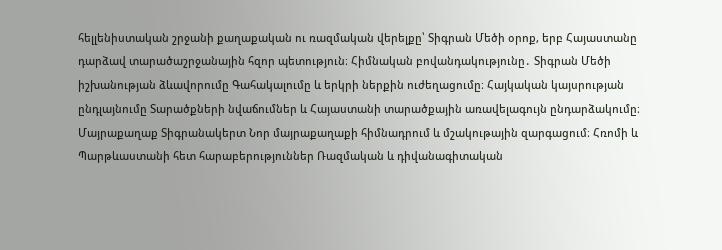հելլենիստական շրջանի քաղաքական ու ռազմական վերելքը՝ Տիգրան Մեծի օրոք, երբ Հայաստանը դարձավ տարածաշրջանային հզոր պետություն։ Հիմնական բովանդակությունը․ Տիգրան Մեծի իշխանության ձևավորումը Գահակալումը և երկրի ներքին ուժեղացումը։ Հայկական կայսրության ընդլայնումը Տարածքների նվաճումներ և Հայաստանի տարածքային առավելագույն ընդարձակումը։ Մայրաքաղաք Տիգրանակերտ Նոր մայրաքաղաքի հիմնադրում և մշակութային զարգացում։ Հռոմի և Պարթևաստանի հետ հարաբերություններ Ռազմական և դիվանագիտական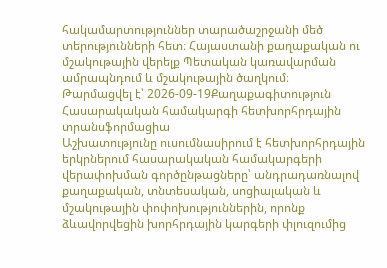հակամարտություններ տարածաշրջանի մեծ տերությունների հետ։ Հայաստանի քաղաքական ու մշակութային վերելք Պետական կառավարման ամրապնդում և մշակութային ծաղկում։
Թարմացվել է՝ 2026-09-19Քաղաքագիտություն
Հասարակական համակարգի հետխորհրդային տրանսֆորմացիա
Աշխատությունը ուսումնասիրում է հետխորհրդային երկրներում հասարակական համակարգերի վերափոխման գործընթացները՝ անդրադառնալով քաղաքական, տնտեսական, սոցիալական և մշակութային փոփոխություններին, որոնք ձևավորվեցին խորհրդային կարգերի փլուզումից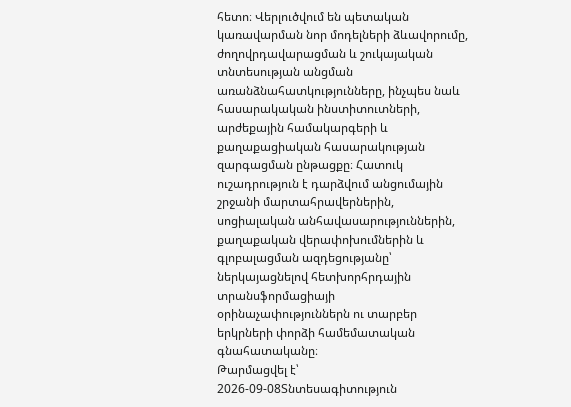հետո։ Վերլուծվում են պետական կառավարման նոր մոդելների ձևավորումը, ժողովրդավարացման և շուկայական տնտեսության անցման առանձնահատկությունները, ինչպես նաև հասարակական ինստիտուտների, արժեքային համակարգերի և քաղաքացիական հասարակության զարգացման ընթացքը։ Հատուկ ուշադրություն է դարձվում անցումային շրջանի մարտահրավերներին, սոցիալական անհավասարություններին, քաղաքական վերափոխումներին և գլոբալացման ազդեցությանը՝ ներկայացնելով հետխորհրդային տրանսֆորմացիայի օրինաչափություններն ու տարբեր երկրների փորձի համեմատական գնահատականը։
Թարմացվել է՝ 2026-09-08Տնտեսագիտություն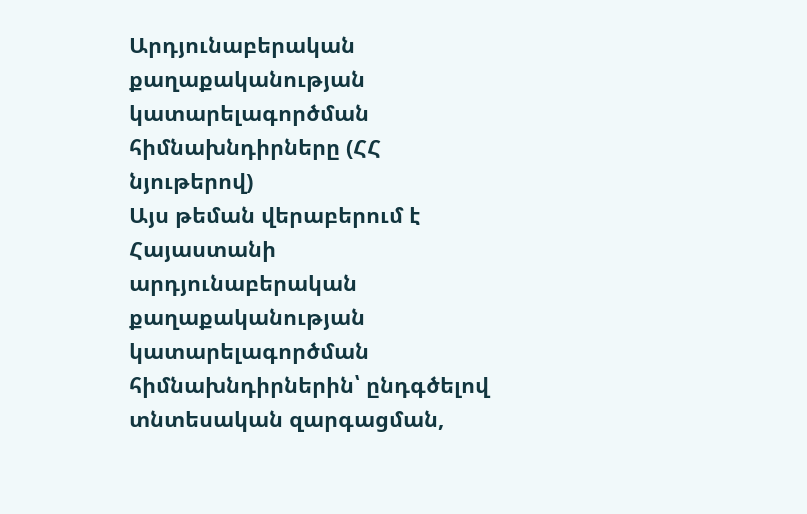Արդյունաբերական քաղաքականության կատարելագործման հիմնախնդիրները (ՀՀ նյութերով)
Այս թեման վերաբերում է Հայաստանի արդյունաբերական քաղաքականության կատարելագործման հիմնախնդիրներին՝ ընդգծելով տնտեսական զարգացման,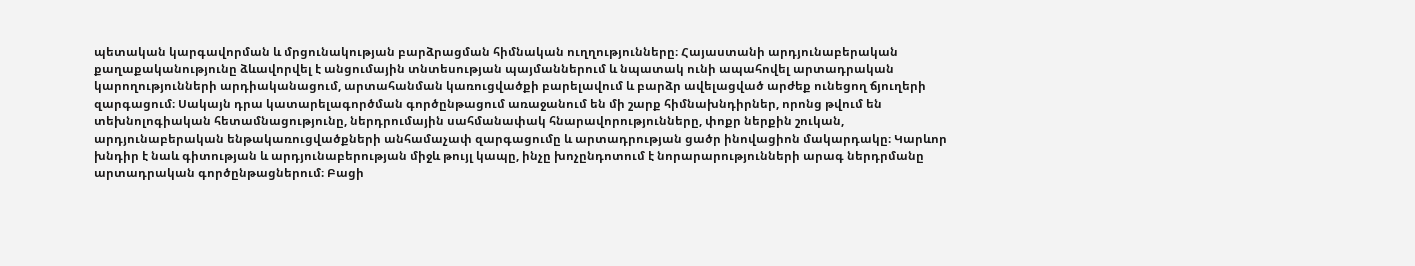պետական կարգավորման և մրցունակության բարձրացման հիմնական ուղղությունները։ Հայաստանի արդյունաբերական քաղաքականությունը ձևավորվել է անցումային տնտեսության պայմաններում և նպատակ ունի ապահովել արտադրական կարողությունների արդիականացում, արտահանման կառուցվածքի բարելավում և բարձր ավելացված արժեք ունեցող ճյուղերի զարգացում։ Սակայն դրա կատարելագործման գործընթացում առաջանում են մի շարք հիմնախնդիրներ, որոնց թվում են տեխնոլոգիական հետամնացությունը, ներդրումային սահմանափակ հնարավորությունները, փոքր ներքին շուկան, արդյունաբերական ենթակառուցվածքների անհամաչափ զարգացումը և արտադրության ցածր ինովացիոն մակարդակը։ Կարևոր խնդիր է նաև գիտության և արդյունաբերության միջև թույլ կապը, ինչը խոչընդոտում է նորարարությունների արագ ներդրմանը արտադրական գործընթացներում։ Բացի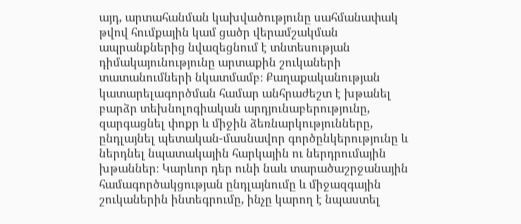այդ, արտահանման կախվածությունը սահմանափակ թվով հումքային կամ ցածր վերամշակման ապրանքներից նվազեցնում է տնտեսության դիմակայունությունը արտաքին շուկաների տատանումների նկատմամբ։ Քաղաքականության կատարելագործման համար անհրաժեշտ է խթանել բարձր տեխնոլոգիական արդյունաբերությունը, զարգացնել փոքր և միջին ձեռնարկությունները, ընդլայնել պետական-մասնավոր գործընկերությունը և ներդնել նպատակային հարկային ու ներդրումային խթաններ։ Կարևոր դեր ունի նաև տարածաշրջանային համագործակցության ընդլայնումը և միջազգային շուկաներին ինտեգրումը, ինչը կարող է նպաստել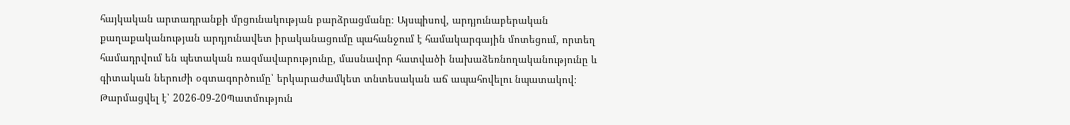հայկական արտադրանքի մրցունակության բարձրացմանը։ Այսպիսով, արդյունաբերական քաղաքականության արդյունավետ իրականացումը պահանջում է համակարգային մոտեցում, որտեղ համադրվում են պետական ռազմավարությունը, մասնավոր հատվածի նախաձեռնողականությունը և գիտական ներուժի օգտագործումը՝ երկարաժամկետ տնտեսական աճ ապահովելու նպատակով։
Թարմացվել է՝ 2026-09-20Պատմություն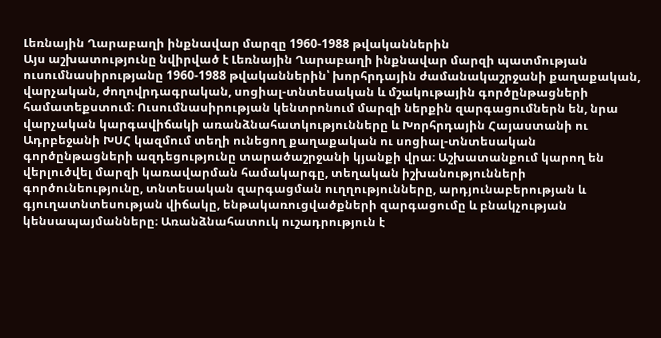Լեռնային Ղարաբաղի ինքնավար մարզը 1960-1988 թվականներին
Այս աշխատությունը նվիրված է Լեռնային Ղարաբաղի ինքնավար մարզի պատմության ուսումնասիրությանը 1960-1988 թվականներին՝ խորհրդային ժամանակաշրջանի քաղաքական, վարչական, ժողովրդագրական, սոցիալ-տնտեսական և մշակութային գործընթացների համատեքստում։ Ուսումնասիրության կենտրոնում մարզի ներքին զարգացումներն են, նրա վարչական կարգավիճակի առանձնահատկությունները և Խորհրդային Հայաստանի ու Ադրբեջանի ԽՍՀ կազմում տեղի ունեցող քաղաքական ու սոցիալ-տնտեսական գործընթացների ազդեցությունը տարածաշրջանի կյանքի վրա։ Աշխատանքում կարող են վերլուծվել մարզի կառավարման համակարգը, տեղական իշխանությունների գործունեությունը, տնտեսական զարգացման ուղղությունները, արդյունաբերության և գյուղատնտեսության վիճակը, ենթակառուցվածքների զարգացումը և բնակչության կենսապայմանները։ Առանձնահատուկ ուշադրություն է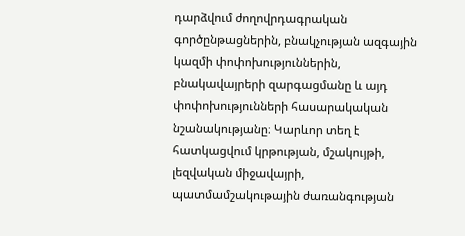դարձվում ժողովրդագրական գործընթացներին, բնակչության ազգային կազմի փոփոխություններին, բնակավայրերի զարգացմանը և այդ փոփոխությունների հասարակական նշանակությանը։ Կարևոր տեղ է հատկացվում կրթության, մշակույթի, լեզվական միջավայրի, պատմամշակութային ժառանգության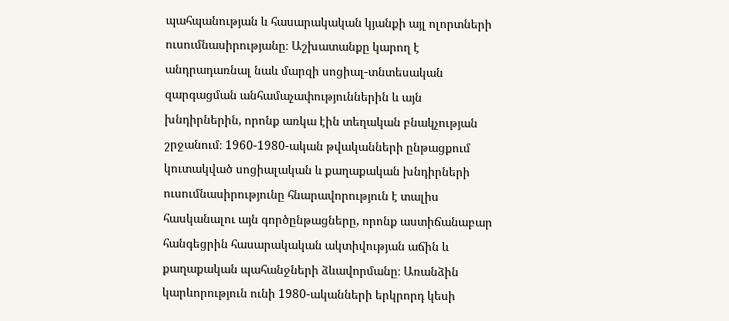պահպանության և հասարակական կյանքի այլ ոլորտների ուսումնասիրությանը։ Աշխատանքը կարող է անդրադառնալ նաև մարզի սոցիալ-տնտեսական զարգացման անհամաչափություններին և այն խնդիրներին, որոնք առկա էին տեղական բնակչության շրջանում։ 1960-1980-ական թվականների ընթացքում կուտակված սոցիալական և քաղաքական խնդիրների ուսումնասիրությունը հնարավորություն է տալիս հասկանալու այն գործընթացները, որոնք աստիճանաբար հանգեցրին հասարակական ակտիվության աճին և քաղաքական պահանջների ձևավորմանը։ Առանձին կարևորություն ունի 1980-ականների երկրորդ կեսի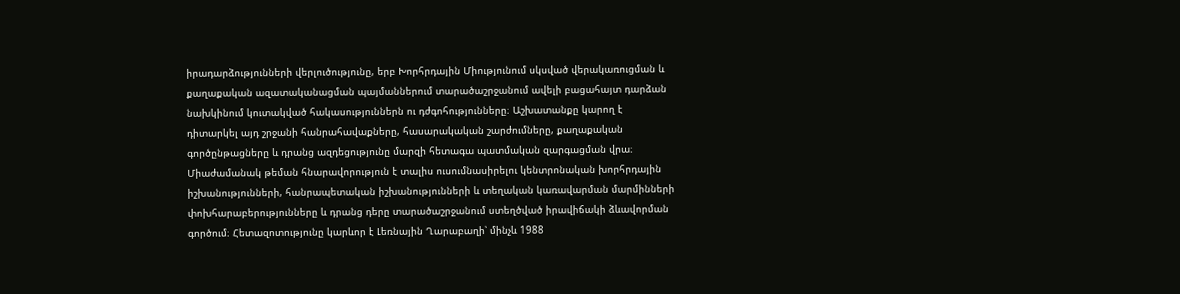իրադարձությունների վերլուծությունը, երբ Խորհրդային Միությունում սկսված վերակառուցման և քաղաքական ազատականացման պայմաններում տարածաշրջանում ավելի բացահայտ դարձան նախկինում կուտակված հակասություններն ու դժգոհությունները։ Աշխատանքը կարող է դիտարկել այդ շրջանի հանրահավաքները, հասարակական շարժումները, քաղաքական գործընթացները և դրանց ազդեցությունը մարզի հետագա պատմական զարգացման վրա։ Միաժամանակ թեման հնարավորություն է տալիս ուսումնասիրելու կենտրոնական խորհրդային իշխանությունների, հանրապետական իշխանությունների և տեղական կառավարման մարմինների փոխհարաբերությունները և դրանց դերը տարածաշրջանում ստեղծված իրավիճակի ձևավորման գործում։ Հետազոտությունը կարևոր է Լեռնային Ղարաբաղի՝ մինչև 1988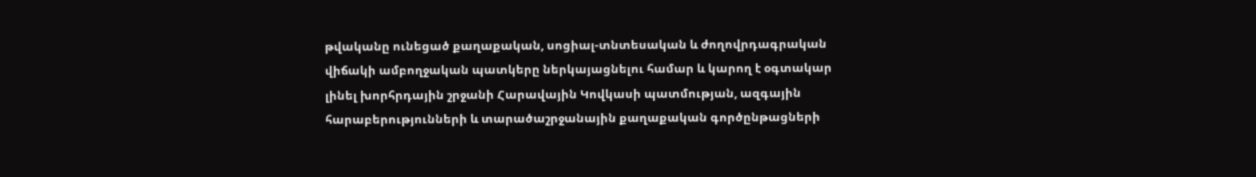թվականը ունեցած քաղաքական, սոցիալ-տնտեսական և ժողովրդագրական վիճակի ամբողջական պատկերը ներկայացնելու համար և կարող է օգտակար լինել խորհրդային շրջանի Հարավային Կովկասի պատմության, ազգային հարաբերությունների և տարածաշրջանային քաղաքական գործընթացների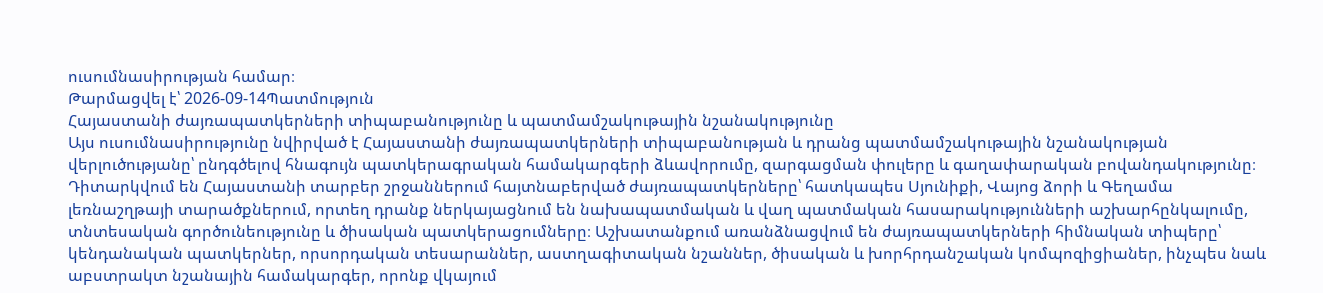ուսումնասիրության համար։
Թարմացվել է՝ 2026-09-14Պատմություն
Հայաստանի ժայռապատկերների տիպաբանությունը և պատմամշակութային նշանակությունը
Այս ուսումնասիրությունը նվիրված է Հայաստանի ժայռապատկերների տիպաբանության և դրանց պատմամշակութային նշանակության վերլուծությանը՝ ընդգծելով հնագույն պատկերագրական համակարգերի ձևավորումը, զարգացման փուլերը և գաղափարական բովանդակությունը։ Դիտարկվում են Հայաստանի տարբեր շրջաններում հայտնաբերված ժայռապատկերները՝ հատկապես Սյունիքի, Վայոց ձորի և Գեղամա լեռնաշղթայի տարածքներում, որտեղ դրանք ներկայացնում են նախապատմական և վաղ պատմական հասարակությունների աշխարհընկալումը, տնտեսական գործունեությունը և ծիսական պատկերացումները։ Աշխատանքում առանձնացվում են ժայռապատկերների հիմնական տիպերը՝ կենդանական պատկերներ, որսորդական տեսարաններ, աստղագիտական նշաններ, ծիսական և խորհրդանշական կոմպոզիցիաներ, ինչպես նաև աբստրակտ նշանային համակարգեր, որոնք վկայում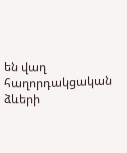են վաղ հաղորդակցական ձևերի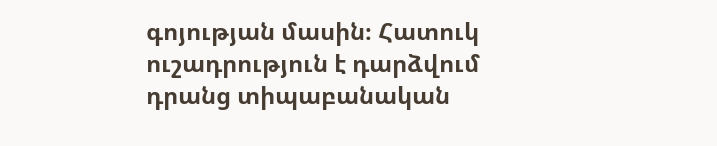գոյության մասին։ Հատուկ ուշադրություն է դարձվում դրանց տիպաբանական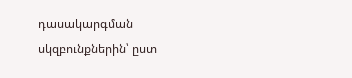դասակարգման սկզբունքներին՝ ըստ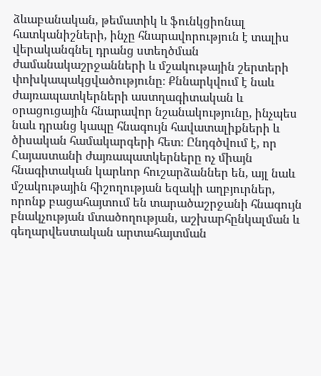ձևաբանական, թեմատիկ և ֆունկցիոնալ հատկանիշների, ինչը հնարավորություն է տալիս վերականգնել դրանց ստեղծման ժամանակաշրջանների և մշակութային շերտերի փոխկապակցվածությունը։ Քննարկվում է նաև ժայռապատկերների աստղագիտական և օրացուցային հնարավոր նշանակությունը, ինչպես նաև դրանց կապը հնագույն հավատալիքների և ծիսական համակարգերի հետ։ Ընդգծվում է, որ Հայաստանի ժայռապատկերները ոչ միայն հնագիտական կարևոր հուշարձաններ են, այլ նաև մշակութային հիշողության եզակի աղբյուրներ, որոնք բացահայտում են տարածաշրջանի հնագույն բնակչության մտածողության, աշխարհընկալման և գեղարվեստական արտահայտման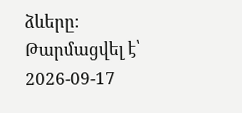ձևերը։
Թարմացվել է՝ 2026-09-17